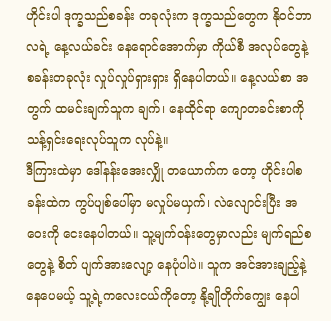ဟိုင်းပါ ဒုက္ခသည်စခန်း တခုလုံးက ဒုက္ခသည်တွေက နိုဝင်ဘာလရဲ့ နေ့လယ်ခင်း နေရောင်အောက်မှာ ကိုယ်စီ အလုပ်တွေနဲ့ စခန်းတခုလုံး လှုပ်လှုပ်ရှားရှား ရှိနေပါတယ်။ နေ့လယ်စာ အတွက် ထမင်းချက်သူက ချက်၊ နေထိုင်ရာ ကျောတခင်းစာကို သန့်ရှင်းရေးလုပ်သူက လုပ်နဲ့။
ဒီကြားထဲမှာ ဒေါ်နန်းအေးလျှို တယောက်က တော့ ဟိုင်းပါစခန်းထဲက ကွပ်ပျစ်ပေါ်မှာ မလှုပ်မယှက်၊ လဲလျောင်းပြီး အဝေးကို ငေးနေပါတယ်။ သူ့မျက်ဝန်းတွေမှာလည်း မျက်ရည်စတွေနဲ့ စိတ် ပျက်အားလျော့ နေပုံပါပဲ။ သူက အင်အားချည့်နဲ့ နေပေမယ့် သူ့ရဲ့ကလေးငယ်ကိုတော့ နို့ချိုတိုက်ကျွေး နေပါ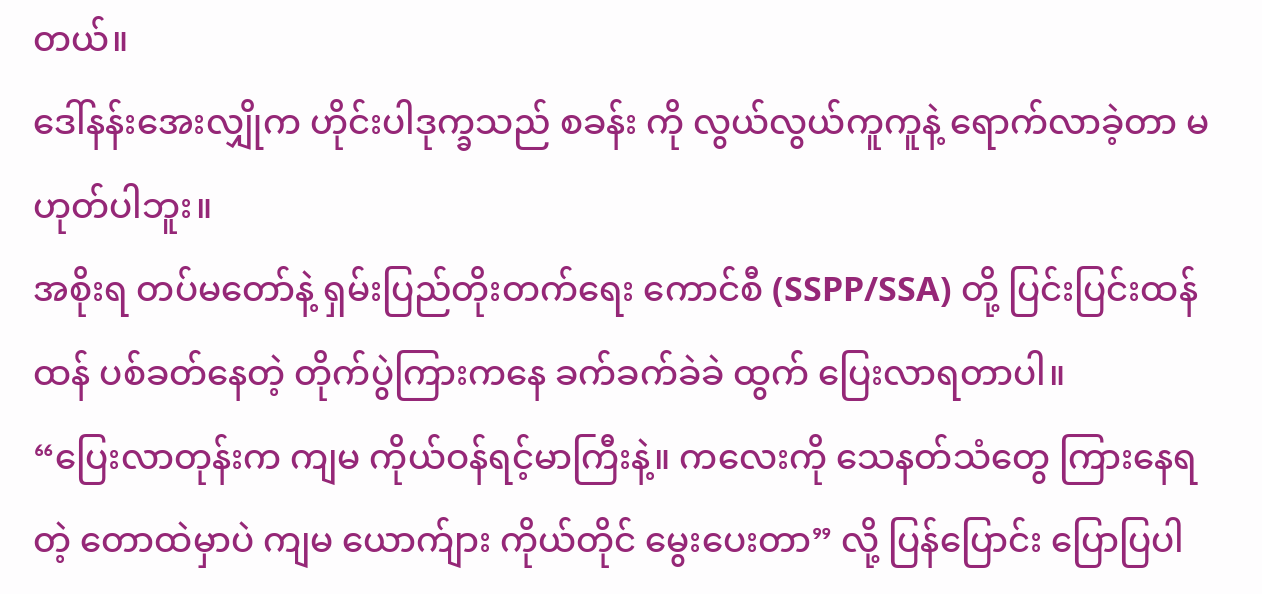တယ်။
ဒေါ်နန်းအေးလျှိုက ဟိုင်းပါဒုက္ခသည် စခန်း ကို လွယ်လွယ်ကူကူနဲ့ ရောက်လာခဲ့တာ မဟုတ်ပါဘူး။
အစိုးရ တပ်မတော်နဲ့ ရှမ်းပြည်တိုးတက်ရေး ကောင်စီ (SSPP/SSA) တို့ ပြင်းပြင်းထန်ထန် ပစ်ခတ်နေတဲ့ တိုက်ပွဲကြားကနေ ခက်ခက်ခဲခဲ ထွက် ပြေးလာရတာပါ။
“ပြေးလာတုန်းက ကျမ ကိုယ်ဝန်ရင့်မာကြီးနဲ့။ ကလေးကို သေနတ်သံတွေ ကြားနေရတဲ့ တောထဲမှာပဲ ကျမ ယောက်ျား ကိုယ်တိုင် မွေးပေးတာ” လို့ ပြန်ပြောင်း ပြောပြပါ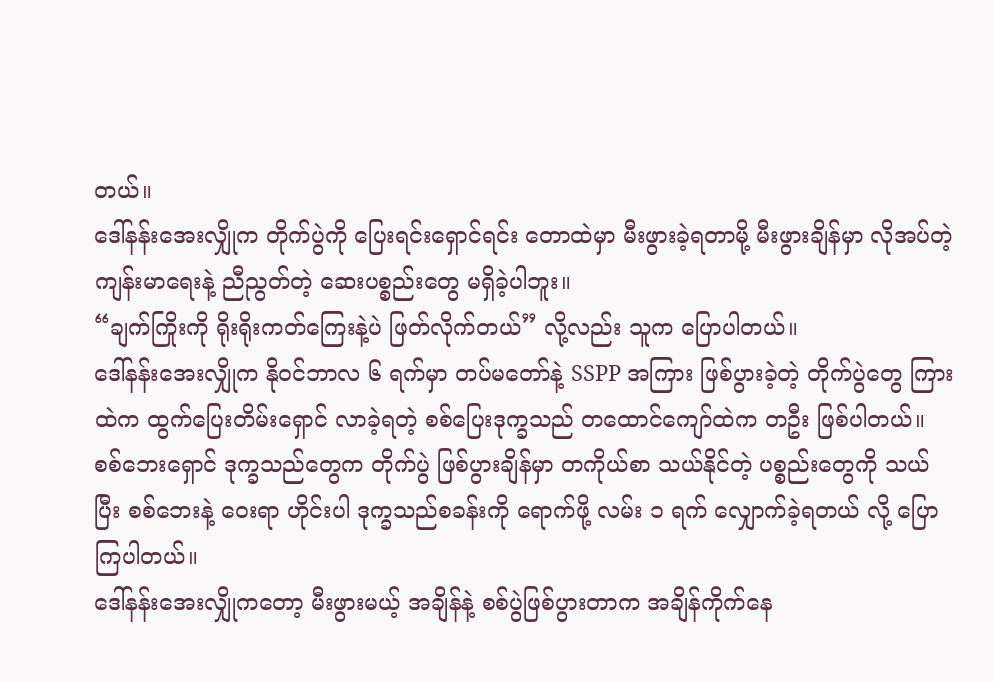တယ်။
ဒေါ်နန်းအေးလျှိုက တိုက်ပွဲကို ပြေးရင်းရှောင်ရင်း တောထဲမှာ မီးဖွားခဲ့ရတာမို့ မီးဖွားချိန်မှာ လိုအပ်တဲ့ ကျန်းမာရေးနဲ့ ညီညွတ်တဲ့ ဆေးပစ္စည်းတွေ မရှိခဲ့ပါဘူး။
“ချက်ကြိုးကို ရိုးရိုးကတ်ကြေးနဲ့ပဲ ဖြတ်လိုက်တယ်” လို့လည်း သူက ပြောပါတယ်။
ဒေါ်နန်းအေးလျှိုက နိုဝင်ဘာလ ၆ ရက်မှာ တပ်မတော်နဲ့ SSPP အကြား ဖြစ်ပွားခဲ့တဲ့ တိုက်ပွဲတွေ ကြားထဲက ထွက်ပြေးတိမ်းရှောင် လာခဲ့ရတဲ့ စစ်ပြေးဒုက္ခသည် တထောင်ကျော်ထဲက တဦး ဖြစ်ပါတယ်။
စစ်ဘေးရှောင် ဒုက္ခသည်တွေက တိုက်ပွဲ ဖြစ်ပွားချိန်မှာ တကိုယ်စာ သယ်နိုင်တဲ့ ပစ္စည်းတွေကို သယ်ပြီး စစ်ဘေးနဲ့ ဝေးရာ ဟိုင်းပါ ဒုက္ခသည်စခန်းကို ရောက်ဖို့ လမ်း ၁ ရက် လျှောက်ခဲ့ရတယ် လို့ ပြောကြပါတယ်။
ဒေါ်နန်းအေးလျှိုကတော့ မီးဖွားမယ့် အချိန်နဲ့ စစ်ပွဲဖြစ်ပွားတာက အချိန်ကိုက်နေ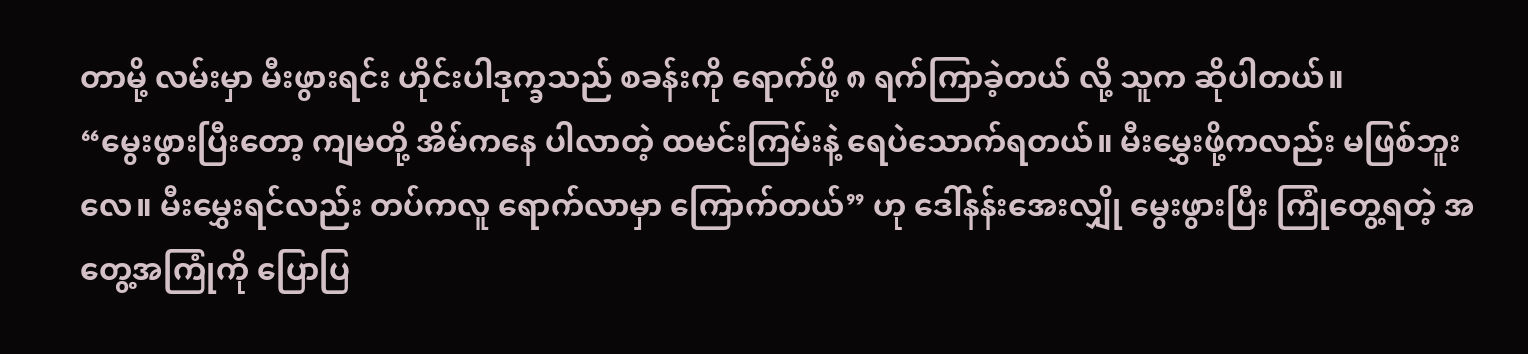တာမို့ လမ်းမှာ မီးဖွားရင်း ဟိုင်းပါဒုက္ခသည် စခန်းကို ရောက်ဖို့ ၈ ရက်ကြာခဲ့တယ် လို့ သူက ဆိုပါတယ်။
“မွေးဖွားပြီးတော့ ကျမတို့ အိမ်ကနေ ပါလာတဲ့ ထမင်းကြမ်းနဲ့ ရေပဲသောက်ရတယ်။ မီးမွှေးဖို့ကလည်း မဖြစ်ဘူး လေ။ မီးမွှေးရင်လည်း တပ်ကလူ ရောက်လာမှာ ကြောက်တယ်” ဟု ဒေါ်နန်းအေးလျှို မွေးဖွားပြီး ကြုံတွေ့ရတဲ့ အတွေ့အကြုံကို ပြောပြ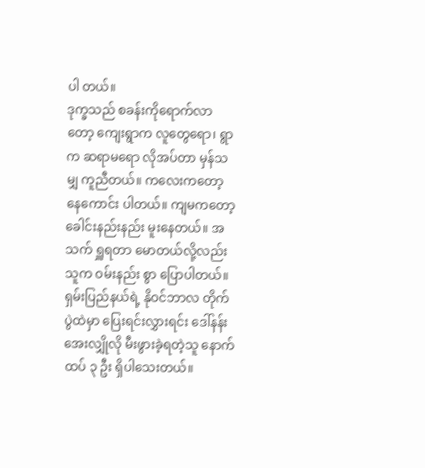ပါ တယ်။
ဒုက္ခသည် စခန်းကိုရောက်လာတော့ ကျေးရွာက လူတွေရော၊ ရွာက ဆရာမရော လိုအပ်တာ မှန်သမျှ ကူညီတယ်။ ကလေးကတော့ နေကောင်း ပါတယ်။ ကျမကတော့ ခေါင်းနည်းနည်း မူးနေတယ်။ အသက် ရှူရတာ မောတယ်လို့လည်း သူက ဝမ်းနည်း စွာ ပြောပါတယ်။
ရှမ်းပြည်နယ်ရဲ့ နိုဝင်ဘာလ တိုက်ပွဲထဲမှာ ပြေးရင်းလွှားရင်း ဒေါ်နန်းအေးလျှိုလို မီးဖွားခဲ့ရတဲ့သူ နောက်ထပ် ၃ ဦး ရှိပါသေးတယ်။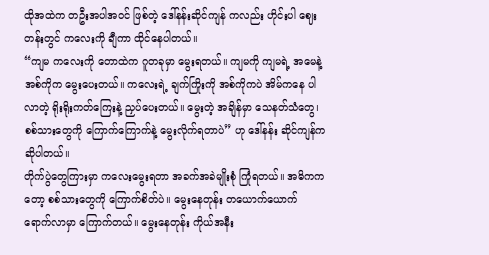ထိုအထဲက တဦးအပါအဝင် ဖြစ်တဲ့ ဒေါ်နန်းဆိုင်ကျန် ကလည်း ဟိုင်းပါ ဈေးတန်းတွင် ကလေးကို ချီကာ ထိုင်နေပါတယ်။
“ကျမ ကလေးကို တောထဲက ဂူတခုမှာ မွေးရတယ်။ ကျမကို ကျမရဲ့ အမေနဲ့ အစ်ကိုက မွေးပေးတယ်။ ကလေးရဲ့ ချက်ကြိုးကို အစ်ကိုကပဲ အိမ်ကနေ ပါလာတဲ့ ရိုးရိုးကတ်ကြေးနဲ့ ညှပ်ပေးတယ်။ မွေးတဲ့ အချိန်မှာ သေနတ်သံတွေ၊ စစ်သားတွေကို ကြောက်ကြောက်နဲ့ မွေးလိုက်ရတာပဲ” ဟု ဒေါ်နန်း ဆိုင်ကျန်က ဆိုပါတယ်။
တိုက်ပွဲတွေကြားမှာ ကလေးမွေးရတာ အခက်အခဲမျိုးစုံ ကြုံရတယ်။ အဓိကကတော့ စစ်သားတွေကို ကြောက်စိတ်ပဲ။ မွေးနေတုန်း တယောက်ယောက် ရောက်လာမှာ ကြောက်တယ်။ မွေးနေတုန်း ကိုယ်အနီး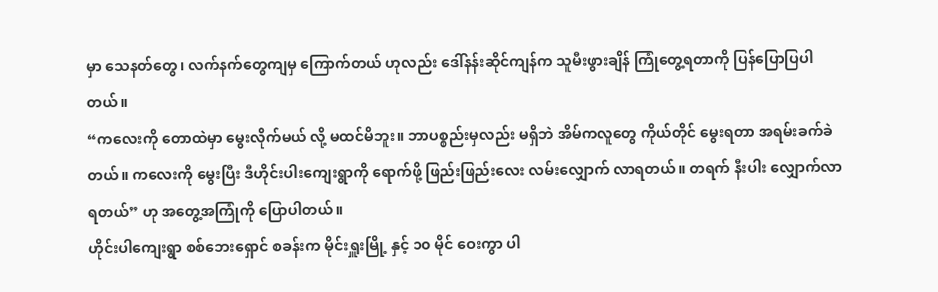မှာ သေနတ်တွေ၊ လက်နက်တွေကျမှ ကြောက်တယ် ဟုလည်း ဒေါ်နန်းဆိုင်ကျန်က သူမီးဖွားချိန် ကြုံတွေ့ရတာကို ပြန်ပြောပြပါတယ်။
“ကလေးကို တောထဲမှာ မွေးလိုက်မယ် လို့ မထင်မိဘူး။ ဘာပစ္စည်းမှလည်း မရှိဘဲ အိမ်ကလူတွေ ကိုယ်တိုင် မွေးရတာ အရမ်းခက်ခဲတယ်။ ကလေးကို မွေးပြီး ဒီဟိုင်းပါးကျေးရွာကို ရောက်ဖို့ ဖြည်းဖြည်းလေး လမ်းလျှောက် လာရတယ်။ တရက် နီးပါး လျှောက်လာရတယ်” ဟု အတွေ့အကြုံကို ပြောပါတယ်။
ဟိုင်းပါကျေးရွာ စစ်ဘေးရှောင် စခန်းက မိုင်းရှူးမြို့ နှင့် ၁၀ မိုင် ဝေးကွာ ပါ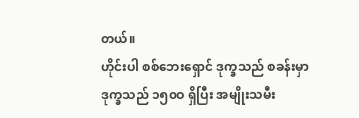တယ်။
ဟိုင်းပါ စစ်ဘေးရှောင် ဒုက္ခသည် စခန်းမှာ ဒုက္ခသည် ၁၅၀ဝ ရှိပြီး အမျိုးသမီး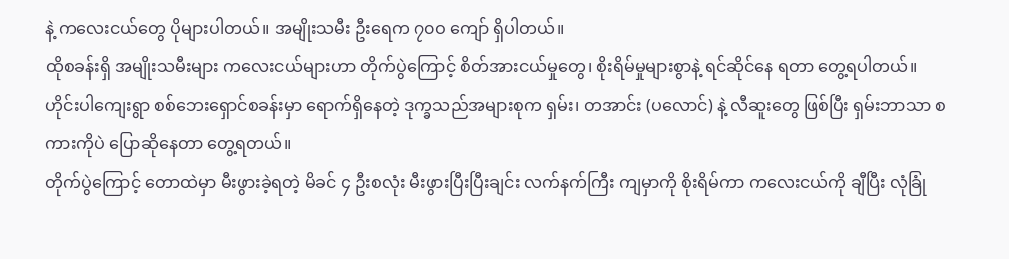နဲ့ ကလေးငယ်တွေ ပိုများပါတယ်။ အမျိုးသမီး ဦးရေက ၇၀ဝ ကျော် ရှိပါတယ်။
ထိုစခန်းရှိ အမျိုးသမီးများ ကလေးငယ်များဟာ တိုက်ပွဲကြောင့် စိတ်အားငယ်မှုတွေ၊ စိုးရိမ်မှုများစွာနဲ့ ရင်ဆိုင်နေ ရတာ တွေ့ရပါတယ်။
ဟိုင်းပါကျေးရွာ စစ်ဘေးရှောင်စခန်းမှာ ရောက်ရှိနေတဲ့ ဒုက္ခသည်အများစုက ရှမ်း၊ တအာင်း (ပလောင်) နဲ့ လီဆူးတွေ ဖြစ်ပြီး ရှမ်းဘာသာ စကားကိုပဲ ပြောဆိုနေတာ တွေ့ရတယ်။
တိုက်ပွဲကြောင့် တောထဲမှာ မီးဖွားခဲ့ရတဲ့ မိခင် ၄ ဦးစလုံး မီးဖွားပြီးပြီးချင်း လက်နက်ကြီး ကျမှာကို စိုးရိမ်ကာ ကလေးငယ်ကို ချီပြီး လုံခြုံ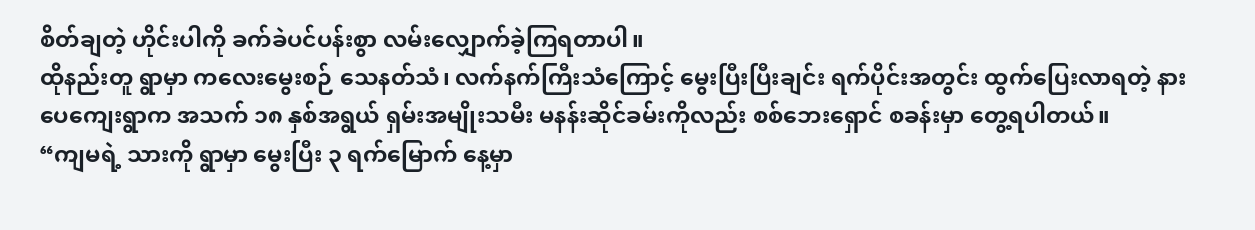စိတ်ချတဲ့ ဟိုင်းပါကို ခက်ခဲပင်ပန်းစွာ လမ်းလျှောက်ခဲ့ကြရတာပါ။
ထိုနည်းတူ ရွာမှာ ကလေးမွေးစဉ် သေနတ်သံ၊ လက်နက်ကြီးသံကြောင့် မွေးပြီးပြီးချင်း ရက်ပိုင်းအတွင်း ထွက်ပြေးလာရတဲ့ နားပေကျေးရွာက အသက် ၁၈ နှစ်အရွယ် ရှမ်းအမျိုးသမီး မနန်းဆိုင်ခမ်းကိုလည်း စစ်ဘေးရှောင် စခန်းမှာ တွေ့ရပါတယ်။
“ကျမရဲ့ သားကို ရွာမှာ မွေးပြီး ၃ ရက်မြောက် နေ့မှာ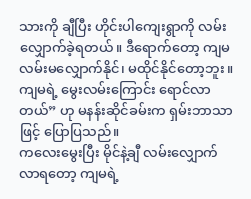သားကို ချီပြီး ဟိုင်းပါကျေးရွာကို လမ်းလျှောက်ခဲ့ရတယ်။ ဒီရောက်တော့ ကျမ လမ်းမလျှောက်နိုင်၊ မထိုင်နိုင်တော့ဘူး။ ကျမရဲ့ မွေးလမ်းကြောင်း ရောင်လာတယ်” ဟု မနန်းဆိုင်ခမ်းက ရှမ်းဘာသာဖြင့် ပြောပြသည်။
ကလေးမွေးပြီး မိုင်နဲ့ချီ လမ်းလျှောက်လာရတော့ ကျမရဲ့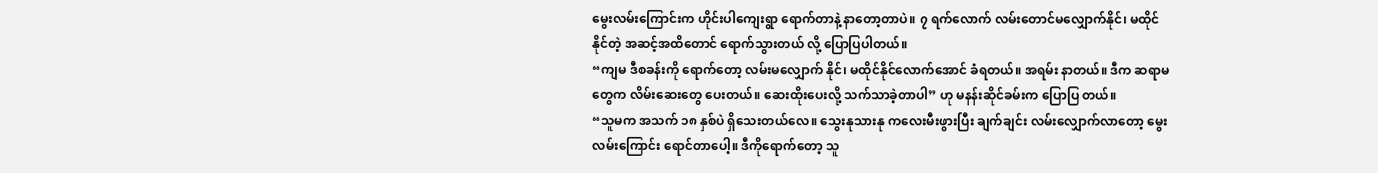မွေးလမ်းကြောင်းက ဟိုင်းပါကျေးရွာ ရောက်တာနဲ့ နာတော့တာပဲ။ ၇ ရက်လောက် လမ်းတောင်မလျှောက်နိုင်၊ မထိုင်နိုင်တဲ့ အဆင့်အထိတောင် ရောက်သွားတယ် လို့ ပြောပြပါတယ်။
“ကျမ ဒီစခန်းကို ရောက်တော့ လမ်းမလျှောက် နိုင်၊ မထိုင်နိုင်လောက်အောင် ခံရတယ်။ အရမ်း နာတယ်။ ဒီက ဆရာမတွေက လိမ်းဆေးတွေ ပေးတယ်။ ဆေးထိုးပေးလို့ သက်သာခဲ့တာပါ” ဟု မနန်းဆိုင်ခမ်းက ပြောပြ တယ်။
“သူမက အသက် ၁၈ နှစ်ပဲ ရှိသေးတယ်လေ။ သွေးနုသားနု ကလေးမီးဖွားပြီး ချက်ချင်း လမ်းလျှောက်လာတော့ မွေးလမ်းကြောင်း ရောင်တာပေါ့။ ဒီကိုရောက်တော့ သူ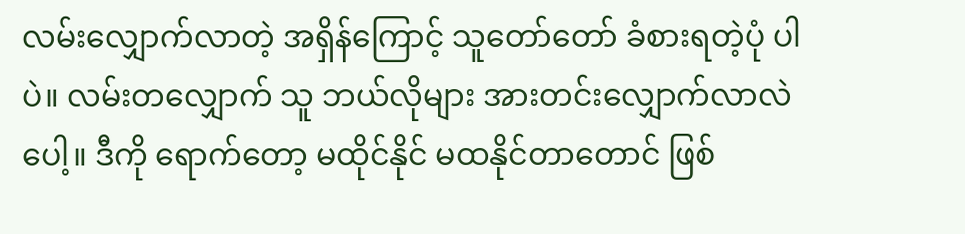လမ်းလျှောက်လာတဲ့ အရှိန်ကြောင့် သူတော်တော် ခံစားရတဲ့ပုံ ပါပဲ။ လမ်းတလျှောက် သူ ဘယ်လိုများ အားတင်းလျှောက်လာလဲ ပေါ့။ ဒီကို ရောက်တော့ မထိုင်နိုင် မထနိုင်တာတောင် ဖြစ်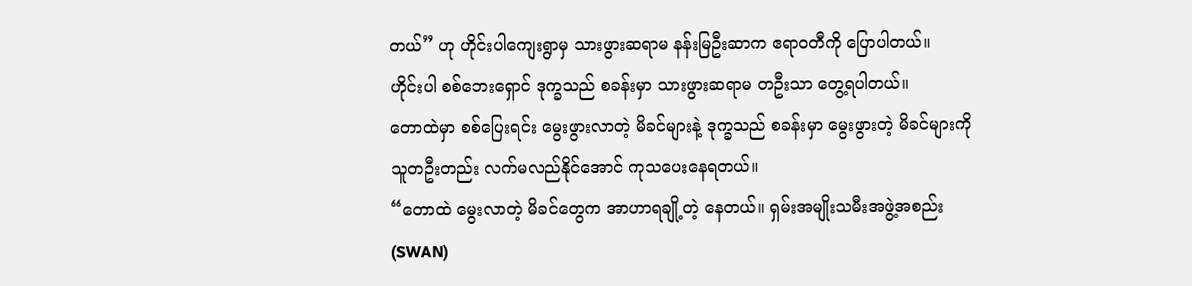တယ်” ဟု ဟိုင်းပါကျေးရွာမှ သားဖွားဆရာမ နန်းမြဦးဆာက ဧရာဝတီကို ပြောပါတယ်။
ဟိုင်းပါ စစ်ဘေးရှောင် ဒုက္ခသည် စခန်းမှာ သားဖွားဆရာမ တဦးသာ တွေ့ရပါတယ်။
တောထဲမှာ စစ်ပြေးရင်း မွေးဖွားလာတဲ့ မိခင်များနဲ့ ဒုက္ခသည် စခန်းမှာ မွေးဖွားတဲ့ မိခင်များကို သူတဦးတည်း လက်မလည်နိုင်အောင် ကုသပေးနေရတယ်။
“တောထဲ မွေးလာတဲ့ မိခင်တွေက အာဟာရချို့တဲ့ နေတယ်။ ရှမ်းအမျိုးသမီးအဖွဲ့အစည်း (SWAN)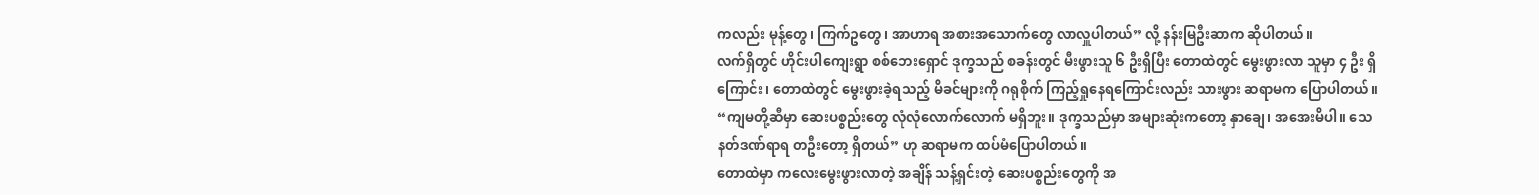ကလည်း မုန့်တွေ၊ ကြက်ဥတွေ၊ အာဟာရ အစားအသောက်တွေ လာလှူပါတယ်” လို့ နန်းမြဦးဆာက ဆိုပါတယ်။
လက်ရှိတွင် ဟိုင်းပါကျေးရွာ စစ်ဘေးရှောင် ဒုက္ခသည် စခန်းတွင် မီးဖွားသူ ၆ ဦးရှိပြီး တောထဲတွင် မွေးဖွားလာ သူမှာ ၄ ဦး ရှိကြောင်း၊ တောထဲတွင် မွေးဖွားခဲ့ရသည့် မိခင်များကို ဂရုစိုက် ကြည့်ရှုနေရကြောင်းလည်း သားဖွား ဆရာမက ပြောပါတယ်။
“ကျမတို့ဆီမှာ ဆေးပစ္စည်းတွေ လုံလုံလောက်လောက် မရှိဘူး။ ဒုက္ခသည်မှာ အများဆုံးကတော့ နှာချေ၊ အအေးမိပါ။ သေနတ်ဒဏ်ရာရ တဦးတော့ ရှိတယ်” ဟု ဆရာမက ထပ်မံပြောပါတယ်။
တောထဲမှာ ကလေးမွေးဖွားလာတဲ့ အချိန် သန့်ရှင်းတဲ့ ဆေးပစ္စည်းတွေကို အ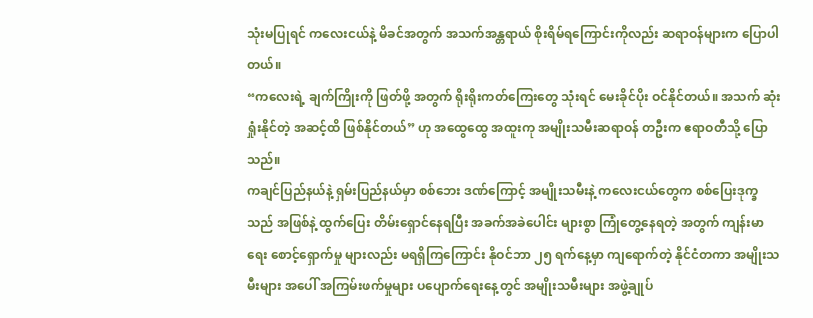သုံးမပြုရင် ကလေးငယ်နဲ့ မိခင်အတွက် အသက်အန္တရာယ် စိုးရိမ်ရကြောင်းကိုလည်း ဆရာဝန်များက ပြောပါတယ်။
“ကလေးရဲ့ ချက်ကြိုးကို ဖြတ်ဖို့ အတွက် ရိုးရိုးကတ်ကြေးတွေ သုံးရင် မေးခိုင်ပိုး ဝင်နိုင်တယ်။ အသက် ဆုံးရှုံးနိုင်တဲ့ အဆင့်ထိ ဖြစ်နိုင်တယ်” ဟု အထွေထွေ အထူးကု အမျိုးသမီးဆရာဝန် တဦးက ဧရာဝတီသို့ ပြောသည်။
ကချင်ပြည်နယ်နဲ့ ရှမ်းပြည်နယ်မှာ စစ်ဘေး ဒဏ်ကြောင့် အမျိုးသမီးနဲ့ ကလေးငယ်တွေက စစ်ပြေးဒုက္ခသည် အဖြစ်နဲ့ ထွက်ပြေး တိမ်းရှောင်နေရပြီး အခက်အခဲပေါင်း များစွာ ကြုံတွေ့နေရတဲ့ အတွက် ကျန်းမာရေး စောင့်ရှောက်မှု များလည်း မရရှိကြကြောင်း နိုဝင်ဘာ ၂၅ ရက်နေ့မှာ ကျရောက်တဲ့ နိုင်ငံတကာ အမျိုးသမီးများ အပေါ် အကြမ်းဖက်မှုများ ပပျောက်ရေးနေ့တွင် အမျိုးသမီးများ အဖွဲ့ချုပ်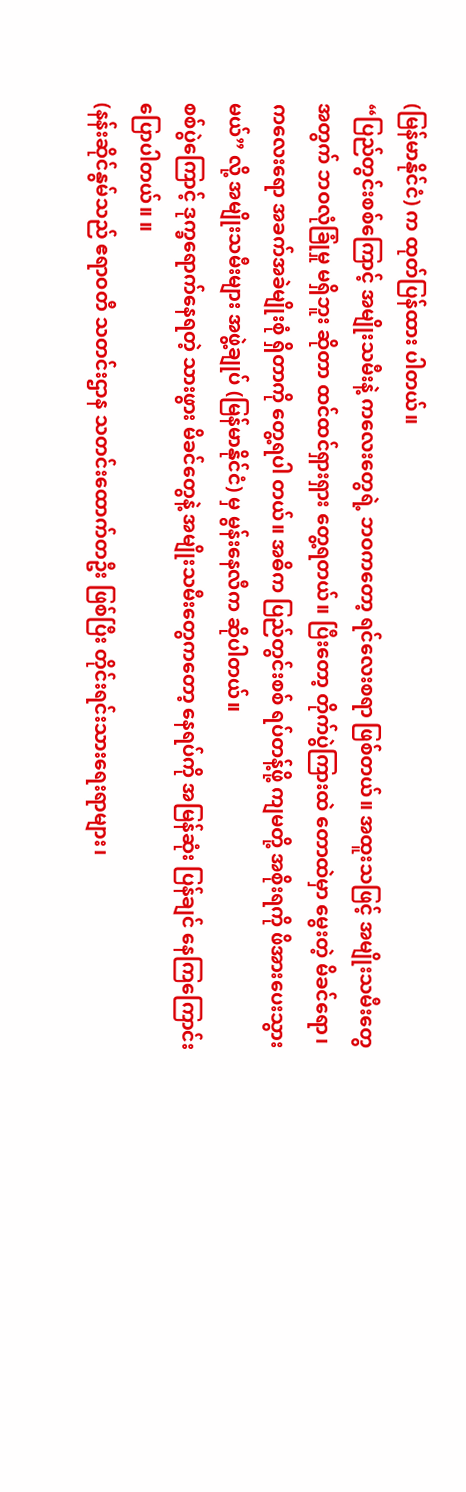(မြန်မာနိုင်ငံ) က ထုတ်ပြန်ထား ပါတယ်။
“ပြည်တွင်းစစ်ကြောင့် အမျိုးသမီးနဲ့ ကလေးတွေရဲ့ ဘဝကတော့ ရင်လေးစရာ ဖြစ်တယ်။ အထူးသဖြင့် အမျိုးသမီးတွေ အတွက် ဘဝလုံခြုံမှု မရှိဘူး ဆိုတာ ထင်ထင်ရှားရှား တွေ့ရတယ်။ ပြီးတော့ တိုက်ပွဲကြားထဲ တောထဲမှာ မွေးတဲ့ မိခင်ရော၊ ကလေးရော အခက်အခဲမျိုးစုံ ရှိတာကို တွေ့ရပါ တယ်။ အဓိက ပြည်တွင်းစစ် ရပ်တန့်ဖို့ ကျမတို့ အစိုးရကို ဖိအားပေးသွားမယ်” လို့ အမျိုးသမီးများ အဖွဲ့ချုပ် (မြန်မာနိုင်ငံ) မှ မွန်းနေလီက ဆိုပါတယ်။
စစ်ပွဲကြောင့် ဒုက္ခရောက်နေရတဲ့ သားဖွား မိခင်တွေနဲ့ အမျိုးသမီးတွေကတော့ နေရပ်ကို အမြန်ဆုံး ပြန်ချင် နေကြကြောင်း ပြောပါတယ်။ ။
(နန်းဆိုင်နွမ်သည် ဧရာဝတီ သတင်းဌာန သတင်းထောက်တဦး ဖြစ်ပြီး တိုင်းရင်းသားရေးရာများ၊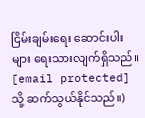ငြိမ်းချမ်းရေး ဆောင်းပါးများ ရေးသားလျက်ရှိသည်။ [email protected] သို့ ဆက်သွယ်နိုင်သည်။)